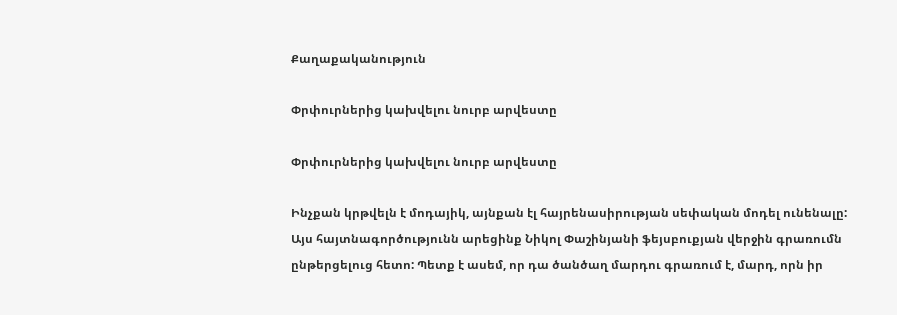Քաղաքականություն

Փրփուրներից կախվելու նուրբ արվեստը

Փրփուրներից կախվելու նուրբ արվեստը

Ինչքան կրթվելն է մոդայիկ, այնքան էլ հայրենասիրության սեփական մոդել ունենալը: Այս հայտնագործությունն արեցինք Նիկոլ Փաշինյանի ֆեյսբուքյան վերջին գրառումն ընթերցելուց հետո: Պետք է ասեմ, որ դա ծանծաղ մարդու գրառում է, մարդ, որն իր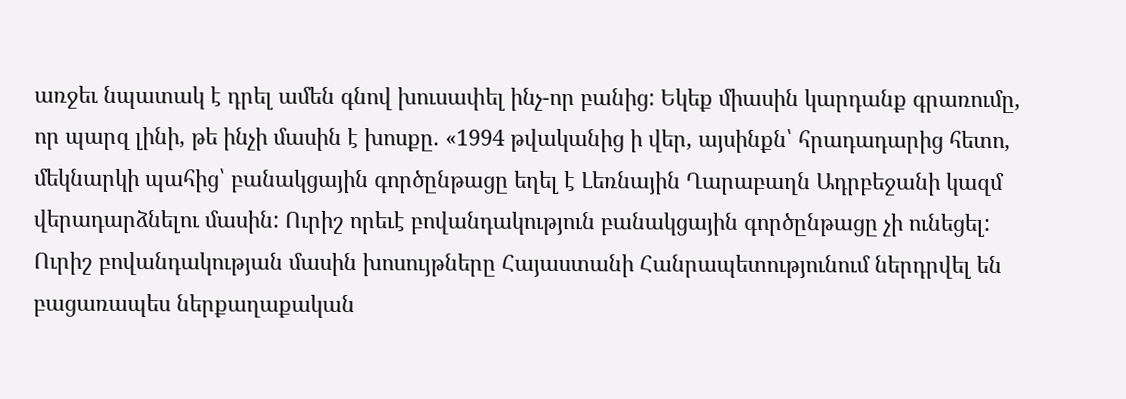առջեւ նպատակ է դրել ամեն գնով խուսափել ինչ-որ բանից: Եկեք միասին կարդանք գրառումը, որ պարզ լինի, թե ինչի մասին է խոսքը. «1994 թվականից ի վեր, այսինքն՝ հրադադարից հետո, մեկնարկի պահից՝ բանակցային գործընթացը եղել է Լեռնային Ղարաբաղն Ադրբեջանի կազմ վերադարձնելու մասին: Ուրիշ որեւէ բովանդակություն բանակցային գործընթացը չի ունեցել: Ուրիշ բովանդակության մասին խոսույթները Հայաստանի Հանրապետությունում ներդրվել են բացառապես ներքաղաքական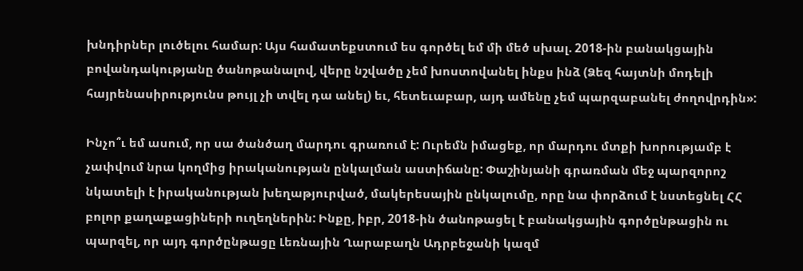խնդիրներ լուծելու համար: Այս համատեքստում ես գործել եմ մի մեծ սխալ. 2018-ին բանակցային բովանդակությանը ծանոթանալով, վերը նշվածը չեմ խոստովանել ինքս ինձ (Ձեզ հայտնի մոդելի հայրենասիրությունս թույլ չի տվել դա անել) եւ, հետեւաբար, այդ ամենը չեմ պարզաբանել ժողովրդին»:

Ինչո՞ւ եմ ասում, որ սա ծանծաղ մարդու գրառում է: Ուրեմն իմացեք, որ մարդու մտքի խորությամբ է չափվում նրա կողմից իրականության ընկալման աստիճանը: Փաշինյանի գրառման մեջ պարզորոշ նկատելի է իրականության խեղաթյուրված, մակերեսային ընկալումը, որը նա փորձում է նստեցնել ՀՀ բոլոր քաղաքացիների ուղեղներին: Ինքը, իբր, 2018-ին ծանոթացել է բանակցային գործընթացին ու պարզել, որ այդ գործընթացը Լեռնային Ղարաբաղն Ադրբեջանի կազմ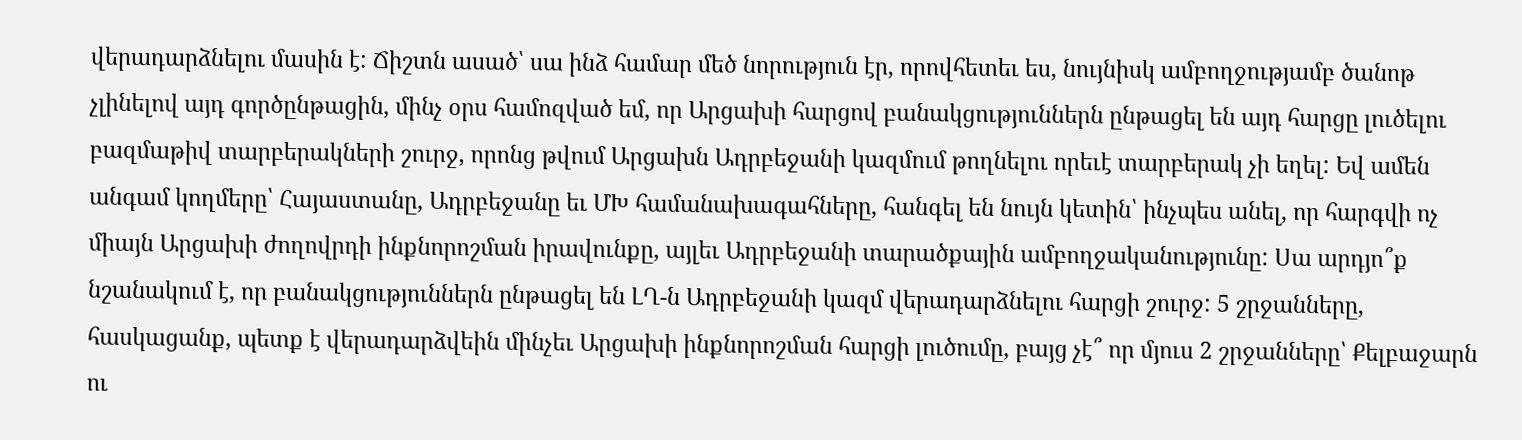վերադարձնելու մասին է: Ճիշտն ասած՝ սա ինձ համար մեծ նորություն էր, որովհետեւ ես, նույնիսկ ամբողջությամբ ծանոթ չլինելով այդ գործընթացին, մինչ օրս համոզված եմ, որ Արցախի հարցով բանակցություններն ընթացել են այդ հարցը լուծելու բազմաթիվ տարբերակների շուրջ, որոնց թվում Արցախն Ադրբեջանի կազմում թողնելու որեւէ տարբերակ չի եղել: Եվ ամեն անգամ կողմերը՝ Հայաստանը, Ադրբեջանը եւ ՄԽ համանախագահները, հանգել են նույն կետին՝ ինչպես անել, որ հարգվի ոչ միայն Արցախի ժողովրդի ինքնորոշման իրավունքը, այլեւ Ադրբեջանի տարածքային ամբողջականությունը: Սա արդյո՞ք նշանակում է, որ բանակցություններն ընթացել են ԼՂ-ն Ադրբեջանի կազմ վերադարձնելու հարցի շուրջ: 5 շրջանները, հասկացանք, պետք է վերադարձվեին մինչեւ Արցախի ինքնորոշման հարցի լուծումը, բայց չէ՞ որ մյուս 2 շրջանները՝ Քելբաջարն ու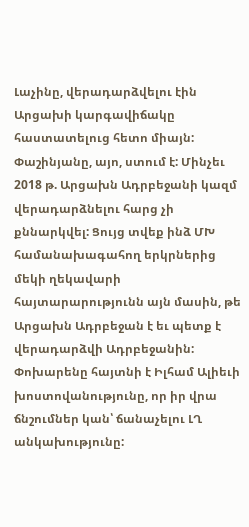Լաչինը, վերադարձվելու էին Արցախի կարգավիճակը հաստատելուց հետո միայն: Փաշինյանը, այո, ստում է: Մինչեւ 2018 թ. Արցախն Ադրբեջանի կազմ վերադարձնելու հարց չի քննարկվել: Ցույց տվեք ինձ ՄԽ համանախագահող երկրներից մեկի ղեկավարի հայտարարությունն այն մասին, թե Արցախն Ադրբեջան է եւ պետք է վերադարձվի Ադրբեջանին: Փոխարենը հայտնի է Իլհամ Ալիեւի խոստովանությունը, որ իր վրա ճնշումներ կան՝ ճանաչելու ԼՂ անկախությունը: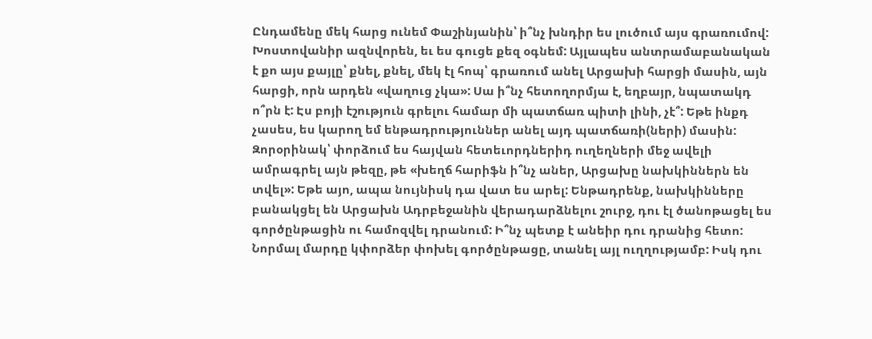Ընդամենը մեկ հարց ունեմ Փաշինյանին՝ ի՞նչ խնդիր ես լուծում այս գրառումով: Խոստովանիր ազնվորեն, եւ ես գուցե քեզ օգնեմ: Այլապես անտրամաբանական է քո այս քայլը՝ քնել, քնել, մեկ էլ հոպ՝ գրառում անել Արցախի հարցի մասին, այն հարցի, որն արդեն «վաղուց չկա»: Սա ի՞նչ հետողորմյա է, եղբայր, նպատակդ ո՞րն է: Էս բոյի էշություն գրելու համար մի պատճառ պիտի լինի, չէ՞: Եթե ինքդ չասես, ես կարող եմ ենթադրություններ անել այդ պատճառի(ների) մասին: Զորօրինակ՝ փորձում ես հայվան հետեւորդներիդ ուղեղների մեջ ավելի ամրագրել այն թեզը, թե «խեղճ հարիֆն ի՞նչ աներ, Արցախը նախկիններն են տվել»: Եթե այո, ապա նույնիսկ դա վատ ես արել: Ենթադրենք, նախկինները բանակցել են Արցախն Ադրբեջանին վերադարձնելու շուրջ, դու էլ ծանոթացել ես գործընթացին ու համոզվել դրանում: Ի՞նչ պետք է անեիր դու դրանից հետո: Նորմալ մարդը կփորձեր փոխել գործընթացը, տանել այլ ուղղությամբ: Իսկ դու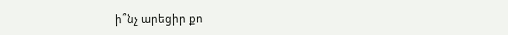ի՞նչ արեցիր քո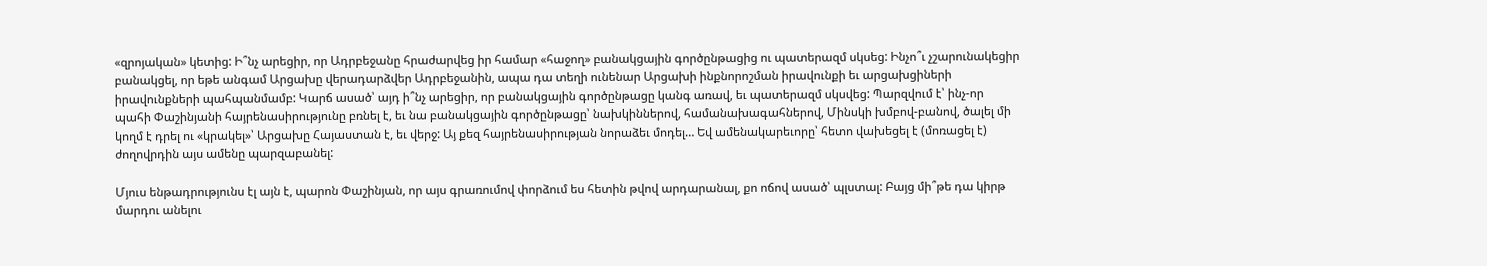«զրոյական» կետից: Ի՞նչ արեցիր, որ Ադրբեջանը հրաժարվեց իր համար «հաջող» բանակցային գործընթացից ու պատերազմ սկսեց: Ինչո՞ւ չշարունակեցիր բանակցել, որ եթե անգամ Արցախը վերադարձվեր Ադրբեջանին, ապա դա տեղի ունենար Արցախի ինքնորոշման իրավունքի եւ արցախցիների իրավունքների պահպանմամբ: Կարճ ասած՝ այդ ի՞նչ արեցիր, որ բանակցային գործընթացը կանգ առավ, եւ պատերազմ սկսվեց: Պարզվում է՝ ինչ-որ պահի Փաշինյանի հայրենասիրությունը բռնել է, եւ նա բանակցային գործընթացը՝ նախկիններով, համանախագահներով, Մինսկի խմբով-բանով, ծալել մի կողմ է դրել ու «կրակել»՝ Արցախը Հայաստան է, եւ վերջ: Այ քեզ հայրենասիրության նորաձեւ մոդել… Եվ ամենակարեւորը՝ հետո վախեցել է (մոռացել է) ժողովրդին այս ամենը պարզաբանել:

Մյուս ենթադրությունս էլ այն է, պարոն Փաշինյան, որ այս գրառումով փորձում ես հետին թվով արդարանալ, քո ոճով ասած՝ պլստալ: Բայց մի՞թե դա կիրթ մարդու անելու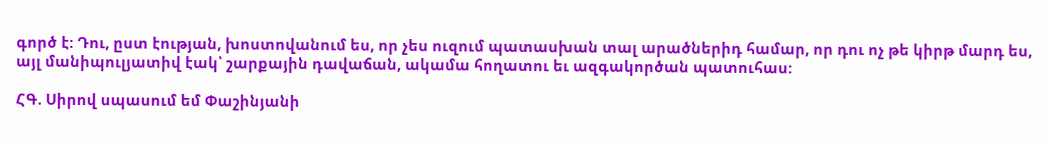գործ է: Դու, ըստ էության, խոստովանում ես, որ չես ուզում պատասխան տալ արածներիդ համար, որ դու ոչ թե կիրթ մարդ ես, այլ մանիպուլյատիվ էակ՝ շարքային դավաճան, ակամա հողատու եւ ազգակործան պատուհաս:

ՀԳ. Սիրով սպասում եմ Փաշինյանի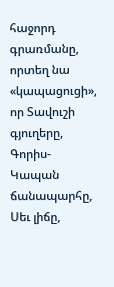հաջորդ գրառմանը, որտեղ նա «կապացուցի», որ Տավուշի գյուղերը, Գորիս-Կապան ճանապարհը, Սեւ լիճը,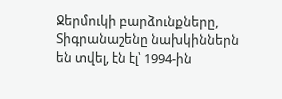Ջերմուկի բարձունքները, Տիգրանաշենը նախկիններն են տվել, էն էլ՝ 1994-ին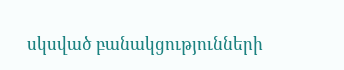սկսված բանակցությունների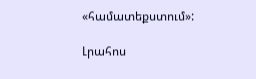«համատեքստում»:

Լրահոս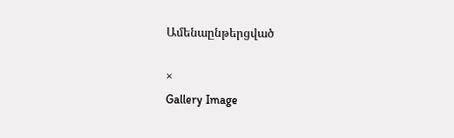Ամենաընթերցված

×
Gallery Image